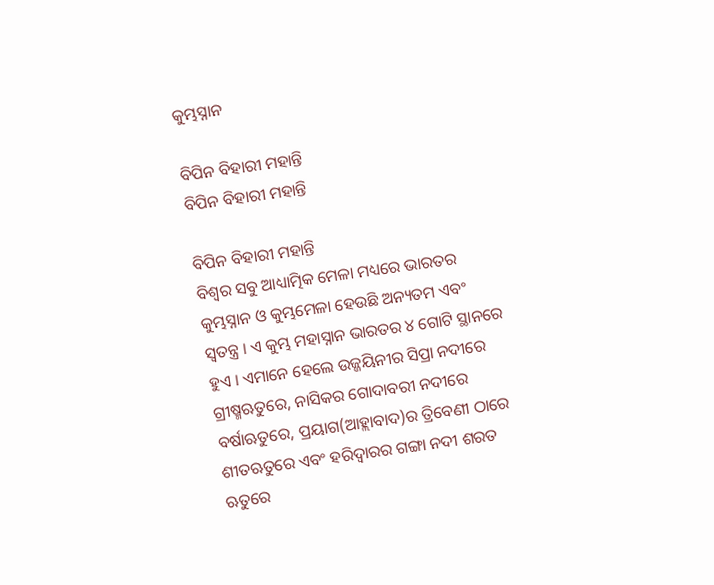କୁମ୍ଭସ୍ନାନ

ବିପିନ ବିହାରୀ ମହାନ୍ତି
ବିପିନ ବିହାରୀ ମହାନ୍ତି

ବିପିନ ବିହାରୀ ମହାନ୍ତି
ବିଶ୍ୱର ସବୁ ଆଧ୍ୟାତ୍ମିକ ମେଳା ମଧ୍ୟରେ ଭାରତର କୁମ୍ଭସ୍ନାନ ଓ କୁମ୍ଭମେଳା ହେଉଛି ଅନ୍ୟତମ ଏବଂ ସ୍ୱତନ୍ତ୍ର । ଏ କୁମ୍ଭ ମହାସ୍ନାନ ଭାରତର ୪ ଗୋଟି ସ୍ଥାନରେ ହୁଏ । ଏମାନେ ହେଲେ ଉଜ୍ଜୟିନୀର ସିପ୍ରା ନଦୀରେ ଗ୍ରୀଷ୍ମଋତୁରେ, ନାସିକର ଗୋଦାବରୀ ନଦୀରେ ବର୍ଷାଋତୁରେ, ପ୍ରୟାଗ(ଆହ୍ଲାବାଦ)ର ତ୍ରିବେଣୀ ଠାରେ ଶୀତଋତୁରେ ଏବଂ ହରିଦ୍ୱାରର ଗଙ୍ଗା ନଦୀ ଶରତ ଋତୁରେ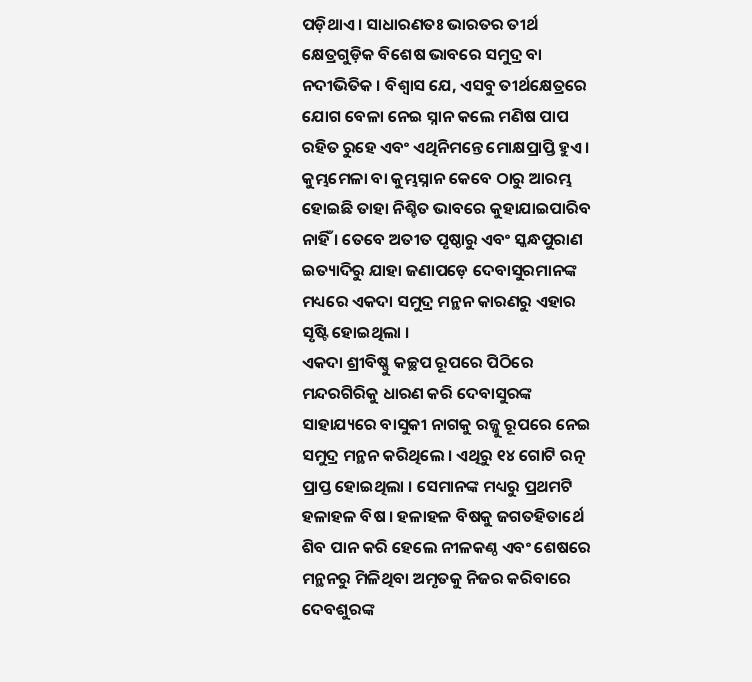ପଡ଼ିଥାଏ । ସାଧାରଣତଃ ଭାରତର ତୀର୍ଥ କ୍ଷେତ୍ରଗୁଡ଼ିକ ବିଶେଷ ଭାବରେ ସମୁଦ୍ର ବା ନଦୀଭିତିକ । ବିଶ୍ୱାସ ଯେ, ଏସବୁ ତୀର୍ଥକ୍ଷେତ୍ରରେ ଯୋଗ ବେଳା ନେଇ ସ୍ନାନ କଲେ ମଣିଷ ପାପ ରହିତ ରୁହେ ଏବଂ ଏଥିନିମନ୍ତେ ମୋକ୍ଷପ୍ରାପ୍ତି ହୁଏ । କୁମ୍ଭମେଳା ବା କୁମ୍ଭସ୍ନାନ କେବେ ଠାରୁ ଆରମ୍ଭ ହୋଇଛି ତାହା ନିଶ୍ଚିତ ଭାବରେ କୁହାଯାଇପାରିବ ନାହିଁ । ତେବେ ଅତୀତ ପୃଷ୍ଠାରୁ ଏବଂ ସ୍କନ୍ଧପୁରାଣ ଇତ୍ୟାଦିରୁ ଯାହା ଜଣାପଡ଼େ ଦେବାସୁରମାନଙ୍କ ମଧ୍ୟରେ ଏକଦା ସମୁଦ୍ର ମନ୍ଥନ କାରଣରୁ ଏହାର ସୃଷ୍ଟି ହୋଇଥିଲା ।
ଏକଦା ଶ୍ରୀବିଷ୍ଣୁ କଚ୍ଛପ ରୂପରେ ପିଠିରେ ମନ୍ଦରଗିରିକୁ ଧାରଣ କରି ଦେବାସୁରଙ୍କ ସାହାଯ୍ୟରେ ବାସୁକୀ ନାଗକୁ ରଜ୍ଜୁ ରୂପରେ ନେଇ ସମୁଦ୍ର ମନ୍ଥନ କରିଥିଲେ । ଏଥିରୁ ୧୪ ଗୋଟି ରତ୍ନ ପ୍ରାପ୍ତ ହୋଇଥିଲା । ସେମାନଙ୍କ ମଧ୍ୟରୁ ପ୍ରଥମଟି ହଳାହଳ ବିଷ । ହଳାହଳ ବିଷକୁ ଜଗତହିତାର୍ଥେ ଶିବ ପାନ କରି ହେଲେ ନୀଳକଣ୍ଠ ଏବଂ ଶେଷରେ ମନ୍ଥନରୁ ମିଳିଥିବା ଅମୃତକୁ ନିଜର କରିବାରେ ଦେବଶୁରଙ୍କ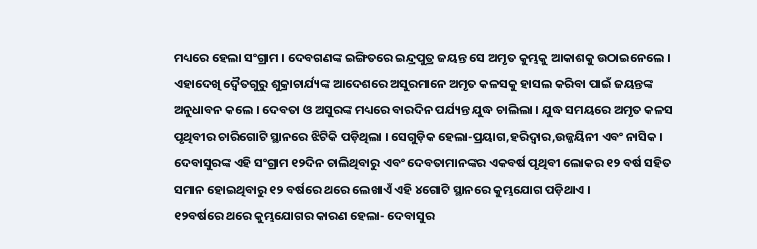ମଧ୍ୟରେ ହେଲା ସଂଗ୍ରାମ । ଦେବଗଣଙ୍କ ଇଙ୍ଗିତରେ ଇନ୍ଦ୍ରପୁତ୍ର ଜୟନ୍ତ ସେ ଅମୃତ କୁମ୍ଭକୁ ଆକାଶକୁ ଉଠାଇନେଲେ । ଏହାଦେଖି ଦ୍ୱୈତଗୁରୁ ଶୁକ୍ରାଚାର୍ଯ୍ୟଙ୍କ ଆଦେଶରେ ଅସୁରମାନେ ଅମୃତ କଳସକୁ ହାସଲ କରିବା ପାଇଁ ଜୟନ୍ତଙ୍କ ଅନୁଧାବନ କଲେ । ଦେବତା ଓ ଅସୁରଙ୍କ ମଧ୍ୟରେ ବାରଦିନ ପର୍ଯ୍ୟନ୍ତ ଯୁଦ୍ଧ ଚାଲିଲା । ଯୁଦ୍ଧ ସମୟରେ ଅମୃତ କଳସ ପୃଥିବୀର ଚାରିଗୋଟି ସ୍ଥାନରେ ଝିଟିକି ପଡ଼ିଥିଲା । ସେଗୁଡ଼ିକ ହେଲା-ପ୍ରୟାଗ,ହରିଦ୍ୱାର,ଉଜ୍ଜୟିନୀ ଏବଂ ନାସିକ । ଦେବାସୁରଙ୍କ ଏହି ସଂଗ୍ରାମ ୧୨ଦିନ ଚାଲିଥିବାରୁ ଏବଂ ଦେବତାମାନଙ୍କର ଏକବର୍ଷ ପୃଥିବୀ ଲୋକର ୧୨ ବର୍ଷ ସହିତ ସମାନ ହୋଇଥିବାରୁ ୧୨ ବର୍ଷରେ ଥରେ ଲେଖାଏଁ ଏହି ୪ଗୋଟି ସ୍ଥାନରେ କୁମ୍ଭଯୋଗ ପଡ଼ିଥାଏ ।
୧୨ବର୍ଷରେ ଥରେ କୁମ୍ଭଯୋଗର କାରଣ ହେଲା- ଦେବାସୁର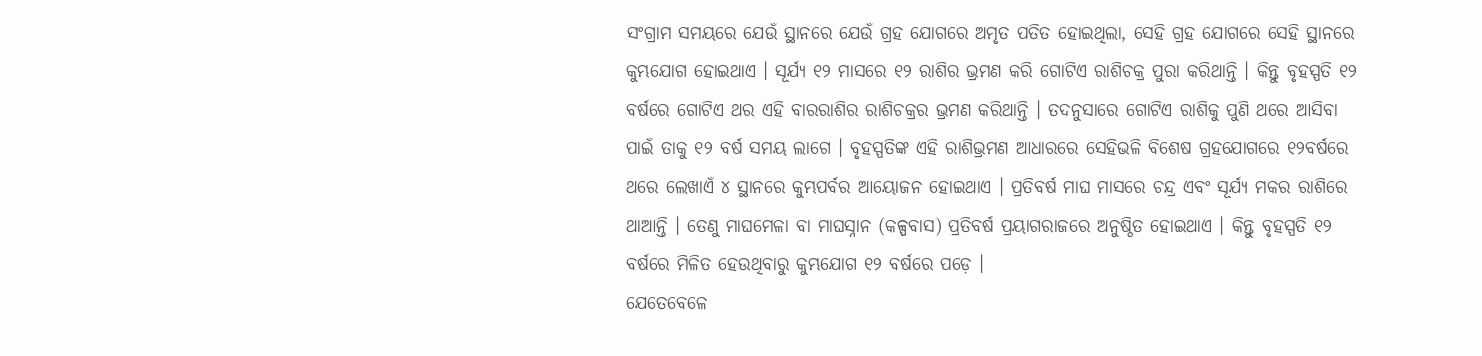ସଂଗ୍ରାମ ସମୟରେ ଯେଉଁ ସ୍ଥାନରେ ଯେଉଁ ଗ୍ରହ ଯୋଗରେ ଅମୃତ ପତିତ ହୋଇଥିଲା, ସେହି ଗ୍ରହ ଯୋଗରେ ସେହି ସ୍ଥାନରେ କୁମ୍ଭଯୋଗ ହୋଇଥାଏ । ସୂର୍ଯ୍ୟ ୧୨ ମାସରେ ୧୨ ରାଶିର ଭ୍ରମଣ କରି ଗୋଟିଏ ରାଶିଚକ୍ର ପୁରା କରିଥାନ୍ତି । କିନ୍ତୁ ବୃହସ୍ପତି ୧୨ ବର୍ଷରେ ଗୋଟିଏ ଥର ଏହି ବାରରାଶିର ରାଶିଚକ୍ରର ଭ୍ରମଣ କରିଥାନ୍ତି । ତଦନୁସାରେ ଗୋଟିଏ ରାଶିକୁ ପୁଣି ଥରେ ଆସିବା ପାଇଁ ତାକୁ ୧୨ ବର୍ଷ ସମୟ ଲାଗେ । ବୃହସ୍ପତିଙ୍କ ଏହି ରାଶିଭ୍ରମଣ ଆଧାରରେ ସେହିଭଳି ବିଶେଷ ଗ୍ରହଯୋଗରେ ୧୨ବର୍ଷରେ ଥରେ ଲେଖାଏଁ ୪ ସ୍ଥାନରେ କୁମ୍ଭପର୍ବର ଆୟୋଜନ ହୋଇଥାଏ । ପ୍ରତିବର୍ଷ ମାଘ ମାସରେ ଚନ୍ଦ୍ର ଏବଂ ସୂର୍ଯ୍ୟ ମକର ରାଶିରେ ଥାଆନ୍ତି । ତେଣୁ ମାଘମେଳା ବା ମାଘସ୍ନାନ (କଳ୍ପବାସ) ପ୍ରତିବର୍ଷ ପ୍ରୟାଗରାଜରେ ଅନୁଷ୍ଠିତ ହୋଇଥାଏ । କିନ୍ତୁ ବୃହସ୍ପତି ୧୨ ବର୍ଷରେ ମିଳିତ ହେଉଥିବାରୁ କୁମ୍ଭଯୋଗ ୧୨ ବର୍ଷରେ ପଡ଼େ ।
ଯେତେବେଳେ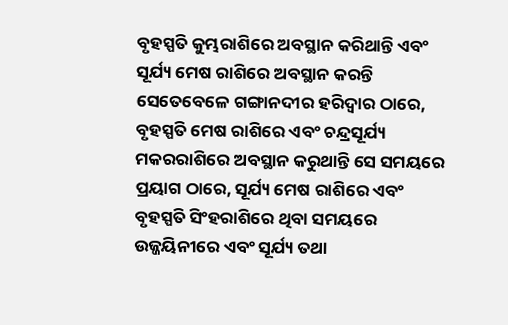ବୃହସ୍ପତି କୁମ୍ଭରାଶିରେ ଅବସ୍ଥାନ କରିଥାନ୍ତି ଏବଂ ସୂର୍ଯ୍ୟ ମେଷ ରାଶିରେ ଅବସ୍ଥାନ କରନ୍ତି ସେତେବେଳେ ଗଙ୍ଗାନଦୀର ହରିଦ୍ୱାର ଠାରେ, ବୃହସ୍ପତି ମେଷ ରାଶିରେ ଏବଂ ଚନ୍ଦ୍ରସୂର୍ଯ୍ୟ ମକରରାଶିରେ ଅବସ୍ଥାନ କରୁଥାନ୍ତି ସେ ସମୟରେ ପ୍ରୟାଗ ଠାରେ, ସୂର୍ଯ୍ୟ ମେଷ ରାଶିରେ ଏବଂ ବୃହସ୍ପତି ସିଂହରାଶିରେ ଥିବା ସମୟରେ ଉଜ୍ଜୟିନୀରେ ଏବଂ ସୂର୍ଯ୍ୟ ତଥା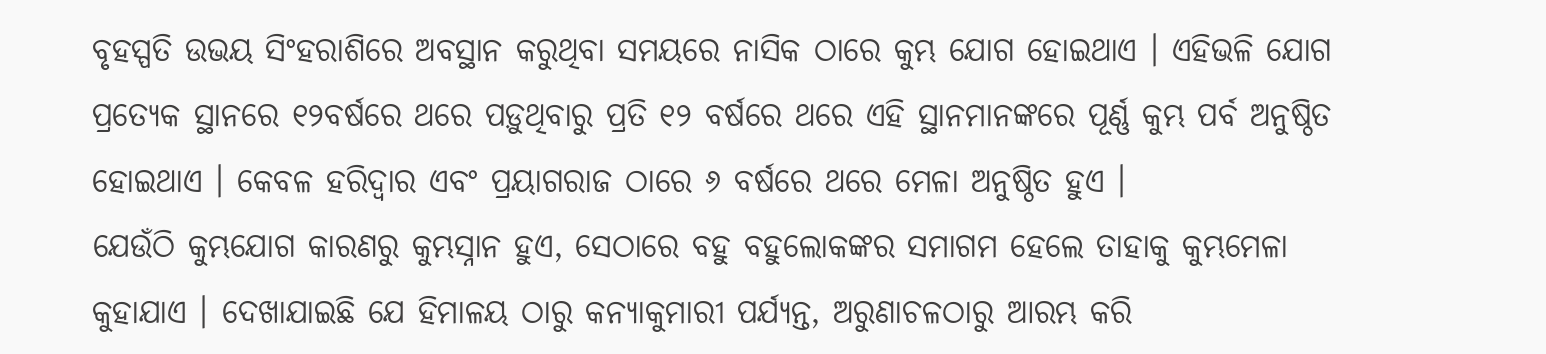ବୃହସ୍ପତି ଉଭୟ ସିଂହରାଶିରେ ଅବସ୍ଥାନ କରୁଥିବା ସମୟରେ ନାସିକ ଠାରେ କୁମ୍ଭ ଯୋଗ ହୋଇଥାଏ । ଏହିଭଳି ଯୋଗ ପ୍ରତ୍ୟେକ ସ୍ଥାନରେ ୧୨ବର୍ଷରେ ଥରେ ପଡ଼ୁଥିବାରୁ ପ୍ରତି ୧୨ ବର୍ଷରେ ଥରେ ଏହି ସ୍ଥାନମାନଙ୍କରେ ପୂର୍ଣ୍ଣ କୁମ୍ଭ ପର୍ବ ଅନୁଷ୍ଠିତ ହୋଇଥାଏ । କେବଳ ହରିଦ୍ୱାର ଏବଂ ପ୍ରୟାଗରାଜ ଠାରେ ୬ ବର୍ଷରେ ଥରେ ମେଳା ଅନୁଷ୍ଠିତ ହୁଏ ।
ଯେଉଁଠି କୁମ୍ଭଯୋଗ କାରଣରୁ କୁମ୍ଭସ୍ନାନ ହୁଏ, ସେଠାରେ ବହୁ ବହୁଲୋକଙ୍କର ସମାଗମ ହେଲେ ତାହାକୁ କୁମ୍ଭମେଳା କୁହାଯାଏ । ଦେଖାଯାଇଛି ଯେ ହିମାଳୟ ଠାରୁ କନ୍ୟାକୁମାରୀ ପର୍ଯ୍ୟନ୍ତ, ଅରୁଣାଚଳଠାରୁ ଆରମ୍ଭ କରି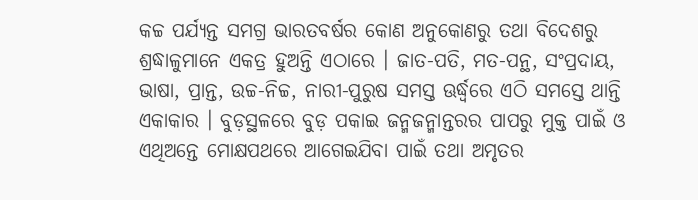କଚ୍ଚ ପର୍ଯ୍ୟନ୍ତ ସମଗ୍ର ଭାରତବର୍ଷର କୋଣ ଅନୁକୋଣରୁ ତଥା ବିଦେଶରୁ ଶ୍ରଦ୍ଧାଳୁମାନେ ଏକତ୍ର ହୁଅନ୍ତି ଏଠାରେ । ଜାତ-ପତି, ମତ-ପନ୍ଥ, ସଂପ୍ରଦାୟ, ଭାଷା, ପ୍ରାନ୍ତ, ଉଚ୍ଚ-ନିଚ୍ଚ, ନାରୀ-ପୁରୁଷ ସମସ୍ତ ଊର୍ଦ୍ଧ୍ୱରେ ଏଠି ସମସ୍ତେ ଥାନ୍ତି ଏକାକାର । ବୁଡ଼ସ୍ଥଳରେ ବୁଡ଼ ପକାଇ ଜନ୍ମଜନ୍ମାନ୍ତରର ପାପରୁ ମୁକ୍ତ ପାଇଁ ଓ ଏଥିଅନ୍ତେ ମୋକ୍ଷପଥରେ ଆଗେଇଯିବା ପାଇଁ ତଥା ଅମୃତର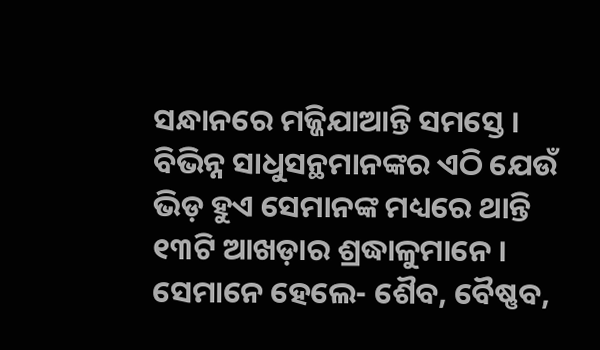ସନ୍ଧାନରେ ମଜ୍ଜିଯାଆନ୍ତି ସମସ୍ତେ । ବିଭିନ୍ନ ସାଧୁସନ୍ଥମାନଙ୍କର ଏଠି ଯେଉଁ ଭିଡ଼ ହୁଏ ସେମାନଙ୍କ ମଧ୍ୟରେ ଥାନ୍ତି ୧୩ଟି ଆଖଡ଼ାର ଶ୍ରଦ୍ଧାଳୁମାନେ । ସେମାନେ ହେଲେ- ଶୈବ, ବୈଷ୍ଣବ,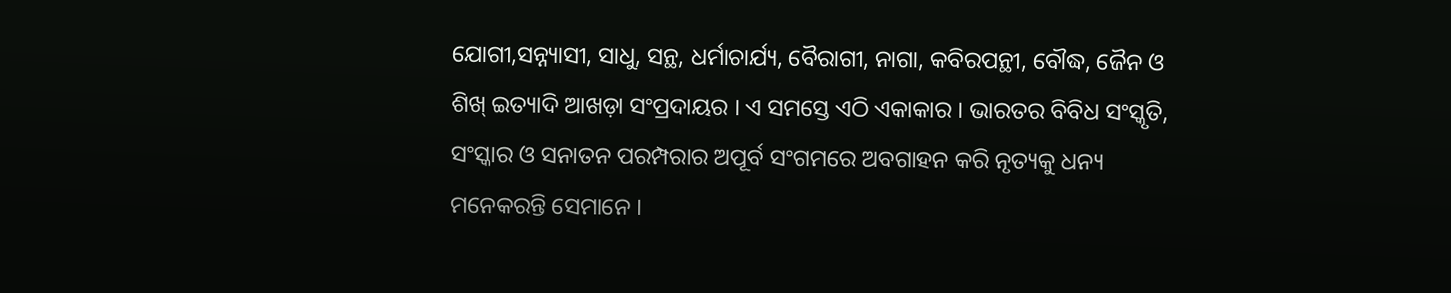ଯୋଗୀ,ସନ୍ନ୍ୟାସୀ, ସାଧୁ, ସନ୍ଥ, ଧର୍ମାଚାର୍ଯ୍ୟ, ବୈରାଗୀ, ନାଗା, କବିରପନ୍ଥୀ, ବୌଦ୍ଧ, ଜୈନ ଓ ଶିଖ୍ ଇତ୍ୟାଦି ଆଖଡ଼ା ସଂପ୍ରଦାୟର । ଏ ସମସ୍ତେ ଏଠି ଏକାକାର । ଭାରତର ବିବିଧ ସଂସ୍କୃତି, ସଂସ୍କାର ଓ ସନାତନ ପରମ୍ପରାର ଅପୂର୍ବ ସଂଗମରେ ଅବଗାହନ କରି ନୃତ୍ୟକୁ ଧନ୍ୟ ମନେକରନ୍ତି ସେମାନେ ।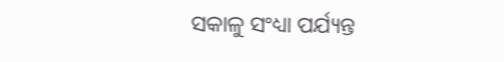ସକାଳୁ ସଂଧ୍ୟା ପର୍ଯ୍ୟନ୍ତ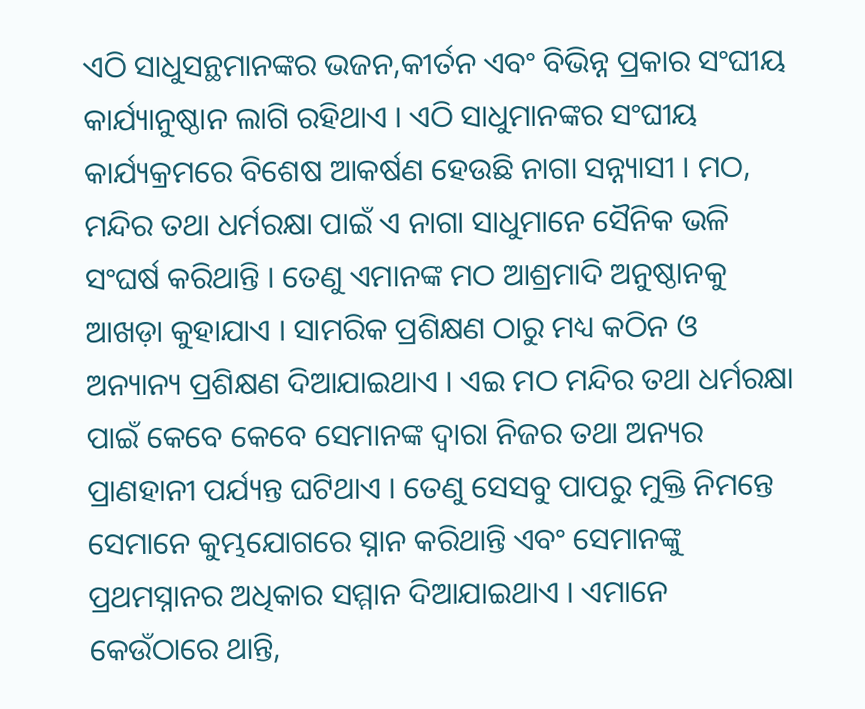ଏଠି ସାଧୁସନ୍ଥମାନଙ୍କର ଭଜନ,କୀର୍ତନ ଏବଂ ବିଭିନ୍ନ ପ୍ରକାର ସଂଘୀୟ କାର୍ଯ୍ୟାନୁଷ୍ଠାନ ଲାଗି ରହିଥାଏ । ଏଠି ସାଧୁମାନଙ୍କର ସଂଘୀୟ କାର୍ଯ୍ୟକ୍ରମରେ ବିଶେଷ ଆକର୍ଷଣ ହେଉଛି ନାଗା ସନ୍ନ୍ୟାସୀ । ମଠ, ମନ୍ଦିର ତଥା ଧର୍ମରକ୍ଷା ପାଇଁ ଏ ନାଗା ସାଧୁମାନେ ସୈନିକ ଭଳି ସଂଘର୍ଷ କରିଥାନ୍ତି । ତେଣୁ ଏମାନଙ୍କ ମଠ ଆଶ୍ରମାଦି ଅନୁଷ୍ଠାନକୁ ଆଖଡ଼ା କୁହାଯାଏ । ସାମରିକ ପ୍ରଶିକ୍ଷଣ ଠାରୁ ମଧ୍ୟ କଠିନ ଓ ଅନ୍ୟାନ୍ୟ ପ୍ରଶିକ୍ଷଣ ଦିଆଯାଇଥାଏ । ଏଇ ମଠ ମନ୍ଦିର ତଥା ଧର୍ମରକ୍ଷା ପାଇଁ କେବେ କେବେ ସେମାନଙ୍କ ଦ୍ୱାରା ନିଜର ତଥା ଅନ୍ୟର ପ୍ରାଣହାନୀ ପର୍ଯ୍ୟନ୍ତ ଘଟିଥାଏ । ତେଣୁ ସେସବୁ ପାପରୁ ମୁକ୍ତି ନିମନ୍ତେ ସେମାନେ କୁମ୍ଭଯୋଗରେ ସ୍ନାନ କରିଥାନ୍ତି ଏବଂ ସେମାନଙ୍କୁ ପ୍ରଥମସ୍ନାନର ଅଧିକାର ସମ୍ମାନ ଦିଆଯାଇଥାଏ । ଏମାନେ କେଉଁଠାରେ ଥାନ୍ତି,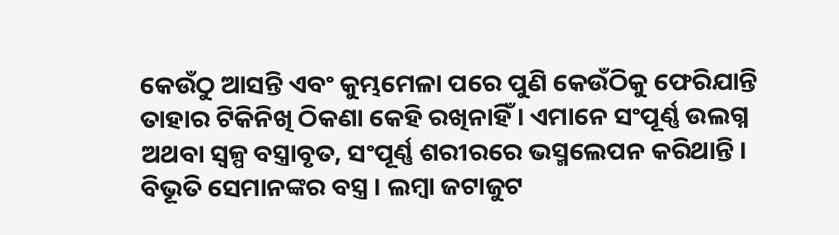କେଉଁଠୁ ଆସନ୍ତି ଏବଂ କୁମ୍ଭମେଳା ପରେ ପୁଣି କେଉଁଠିକୁ ଫେରିଯାନ୍ତି ତାହାର ଟିକିନିଖି ଠିକଣା କେହି ରଖିନାହିଁ । ଏମାନେ ସଂପୂର୍ଣ୍ଣ ଉଲଗ୍ନ ଅଥବା ସ୍ୱଳ୍ପ ବସ୍ତ୍ରାବୃତ, ସଂପୂର୍ଣ୍ଣ ଶରୀରରେ ଭସ୍ମଲେପନ କରିଥାନ୍ତି । ବିଭୂତି ସେମାନଙ୍କର ବସ୍ତ୍ର । ଲମ୍ବା ଜଟାଜୁଟ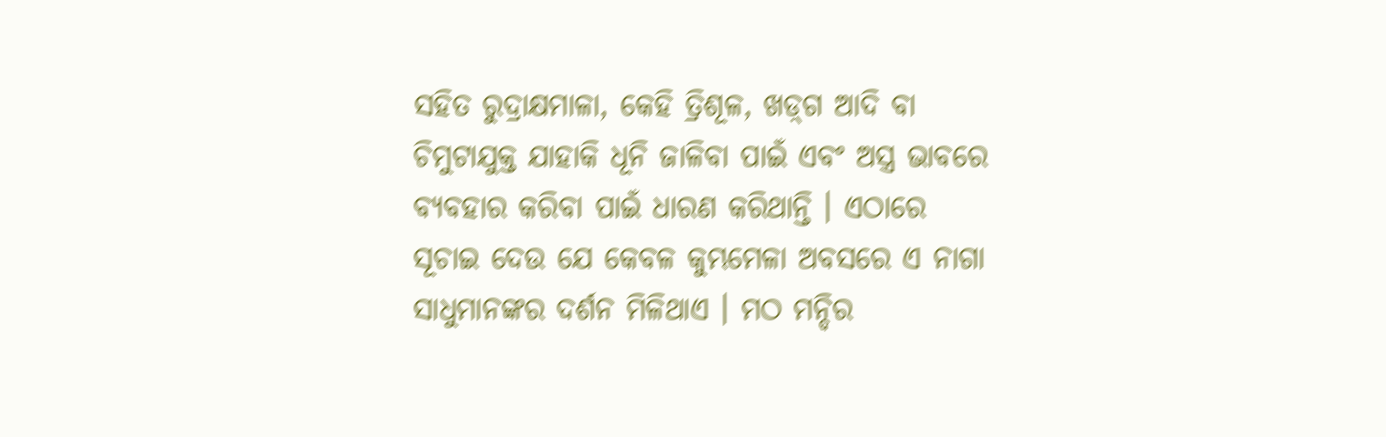ସହିତ ରୁଦ୍ରାକ୍ଷମାଳା, କେହି ତ୍ରିଶୂଳ, ଖଡ଼୍‌ଗ ଆଦି ବା ଚିମୁଟାଯୁକ୍ତ ଯାହାକି ଧୂନି ଜାଳିବା ପାଇଁ ଏବଂ ଅସ୍ତ୍ର ଭାବରେ ବ୍ୟବହାର କରିବା ପାଇଁ ଧାରଣ କରିଥାନ୍ତି । ଏଠାରେ ସୂଚାଇ ଦେଉ ଯେ କେବଳ କୁମ୍ଭମେଳା ଅବସରେ ଏ ନାଗା ସାଧୁମାନଙ୍କର ଦର୍ଶନ ମିଳିଥାଏ । ମଠ ମନ୍ଦିର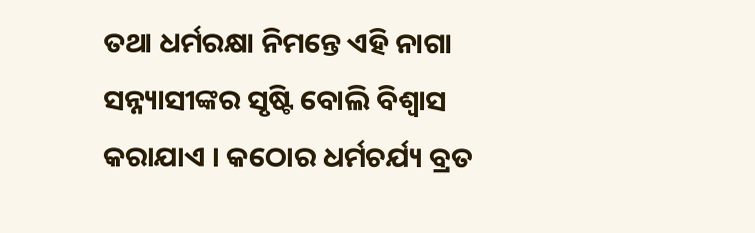ତଥା ଧର୍ମରକ୍ଷା ନିମନ୍ତେ ଏହି ନାଗା ସନ୍ନ୍ୟାସୀଙ୍କର ସୃଷ୍ଟି ବୋଲି ବିଶ୍ୱାସ କରାଯାଏ । କଠୋର ଧର୍ମଚର୍ଯ୍ୟ ବ୍ରତ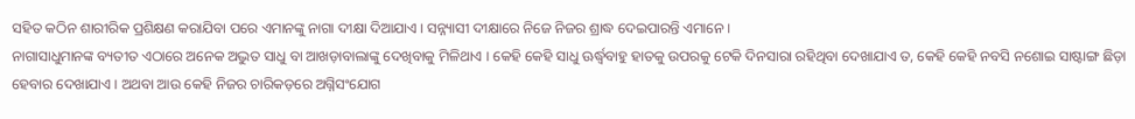ସହିତ କଠିନ ଶାରୀରିକ ପ୍ରଶିକ୍ଷଣ କରାଯିବା ପରେ ଏମାନଙ୍କୁ ନାଗା ଦୀକ୍ଷା ଦିଆଯାଏ । ସନ୍ନ୍ୟାସୀ ଦୀକ୍ଷାରେ ନିଜେ ନିଜର ଶ୍ରାଦ୍ଧ ଦେଇପାରନ୍ତି ଏମାନେ ।
ନାଗାସାଧୁମାନଙ୍କ ବ୍ୟତୀତ ଏଠାରେ ଅନେକ ଅଦ୍ଭୁତ ସାଧୁ ବା ଆଖଡ଼ାବାଲାଙ୍କୁ ଦେଖିବାକୁ ମିଳିଥାଏ । କେହି କେହି ସାଧୁ ଊର୍ଦ୍ଧ୍ୱବାହୁ ହାତକୁ ଉପରକୁ ଟେକି ଦିନସାରା ରହିଥିବା ଦେଖାଯାଏ ତ, କେହି କେହି ନବସି ନଶୋଇ ସାଷ୍ଟାଙ୍ଗ ଛିଡ଼ା ହେବାର ଦେଖାଯାଏ । ଅଥବା ଆଉ କେହି ନିଜର ଚାରିକଡ଼ରେ ଅଗ୍ନିସଂଯୋଗ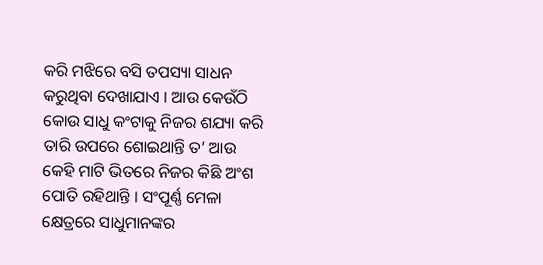କରି ମଝିରେ ବସି ତପସ୍ୟା ସାଧନ କରୁଥିବା ଦେଖାଯାଏ । ଆଉ କେଉଁଠି କୋଉ ସାଧୁ କଂଟାକୁ ନିଜର ଶଯ୍ୟା କରି ତାରି ଉପରେ ଶୋଇଥାନ୍ତି ତ’ ଆଉ କେହି ମାଟି ଭିତରେ ନିଜର କିଛି ଅଂଶ ପୋତି ରହିଥାନ୍ତି । ସଂପୂର୍ଣ୍ଣ ମେଳା କ୍ଷେତ୍ରରେ ସାଧୁମାନଙ୍କର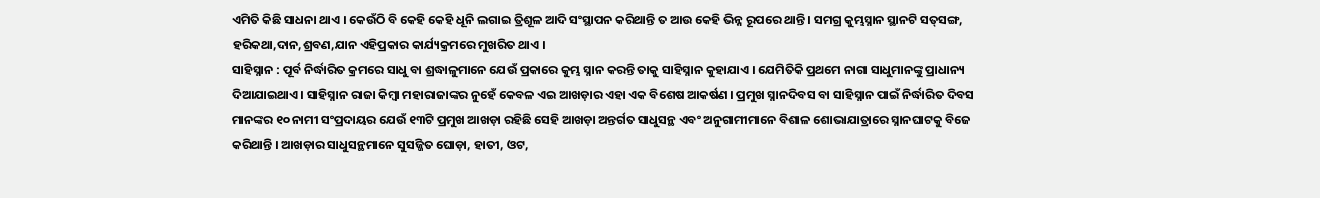ଏମିତି କିଛି ସାଧନା ଥାଏ । କେଉଁଠି ବି କେହି କେହି ଧୂନି ଲଗାଇ ତ୍ରିଶୂଳ ଆଦି ସଂସ୍ଥାପନ କରିଥାନ୍ତି ତ ଆଉ କେହି ଭିନ୍ନ ରୂପରେ ଥାନ୍ତି । ସମଗ୍ର କୁମ୍ଭସ୍ନାନ ସ୍ଥାନଟି ସତ୍‌ସଙ୍ଗ, ହରିକଥା,ଦାନ,ଶ୍ରବଣ,ଯାନ ଏହିପ୍ରକାର କାର୍ଯ୍ୟକ୍ରମରେ ମୁଖରିତ ଥାଏ ।
ସାହିସ୍ନାନ : ପୂର୍ବ ନିର୍ଦ୍ଧାରିତ କ୍ରମରେ ସାଧୁ ବା ଶ୍ରଦ୍ଧାଳୁମାନେ ଯେଉଁ ପ୍ରକାରେ କୁମ୍ଭ ସ୍ନାନ କରନ୍ତି ତାକୁ ସାହିସ୍ନାନ କୁହାଯାଏ । ଯେମିତିକି ପ୍ରଥମେ ନାଗା ସାଧୁମାନଙ୍କୁ ପ୍ରାଧାନ୍ୟ ଦିଆଯାଇଥାଏ । ସାହିସ୍ନାନ ରାଜା କିମ୍ବା ମହାରାଜାଙ୍କର ନୁହେଁ କେବଳ ଏଇ ଆଖଡ଼ାର ଏହା ଏକ ବିଶେଷ ଆକର୍ଷଣ । ପ୍ରମୁଖ ସ୍ନାନଦିବସ ବା ସାହିସ୍ନାନ ପାଇଁ ନିର୍ଦ୍ଧାରିତ ଦିବସ ମାନଙ୍କର ୧୦ ନାମୀ ସଂପ୍ରଦାୟର ଯେଉଁ ୧୩ଟି ପ୍ରମୁଖ ଆଖଡ଼ା ରହିଛି ସେହି ଆଖଡ଼ା ଅନ୍ତର୍ଗତ ସାଧୁସନ୍ଥ ଏବଂ ଅନୁଗାମୀମାନେ ବିଶାଳ ଶୋଭାଯାତ୍ରାରେ ସ୍ନାନଘାଟକୁ ବିଜେ କରିଥାନ୍ତି । ଆଖଡ଼ାର ସାଧୁସନ୍ଥମାନେ ସୁସଜ୍ଜିତ ଘୋଡ଼ା, ହାତୀ, ଓଟ,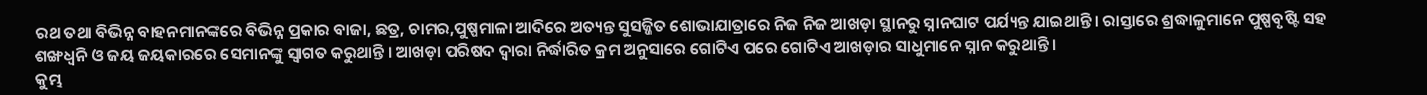ରଥ ତଥା ବିଭିନ୍ନ ବାହନମାନଙ୍କରେ ବିଭିନ୍ନ ପ୍ରକାର ବାଜା, ଛତ୍ର, ଚାମର,ପୁଷ୍ପମାଳା ଆଦିରେ ଅତ୍ୟନ୍ତ ସୁସଜ୍ଜିତ ଶୋଭାଯାତ୍ରାରେ ନିଜ ନିଜ ଆଖଡ଼ା ସ୍ଥାନରୁ ସ୍ନାନଘାଟ ପର୍ଯ୍ୟନ୍ତ ଯାଇଥାନ୍ତି । ରାସ୍ତାରେ ଶ୍ରଦ୍ଧାଳୁମାନେ ପୁଷ୍ପବୃଷ୍ଟି ସହ ଶଙ୍ଖଧ୍ୱନି ଓ ଜୟ ଜୟକାରରେ ସେମାନଙ୍କୁ ସ୍ୱାଗତ କରୁଥାନ୍ତି । ଆଖଡ଼ା ପରିଷଦ ଦ୍ୱାରା ନିର୍ଦ୍ଧାରିତ କ୍ରମ ଅନୁସାରେ ଗୋଟିଏ ପରେ ଗୋଟିଏ ଆଖଡ଼ାର ସାଧୁମାନେ ସ୍ନାନ କରୁଥାନ୍ତି ।
କୁମ୍ଭ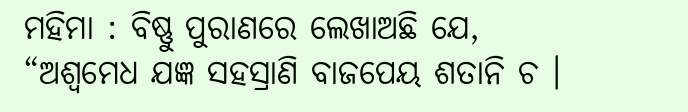ମହିମା : ବିଷ୍ଣୁ ପୁରାଣରେ ଲେଖାଅଛି ଯେ,
“ଅଶ୍ୱମେଧ ଯଜ୍ଞ ସହସ୍ରାଣି ବାଜପେୟ ଶତାନି ଚ ।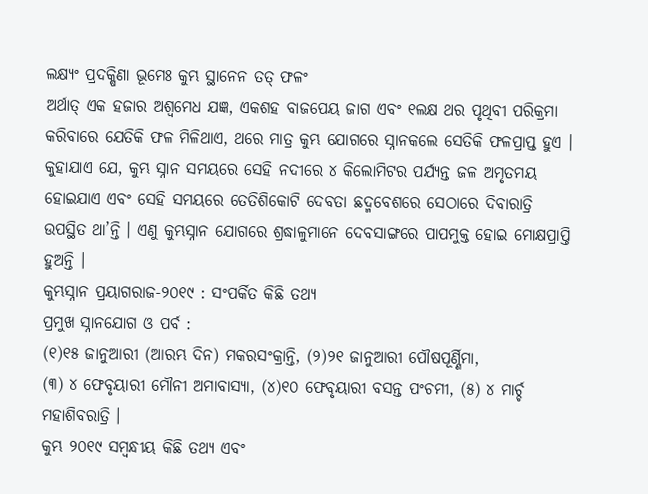ଲକ୍ଷ୍ୟଂ ପ୍ରଦକ୍ଷିଣା ଭୂମେଃ କୁମ୍ଭ ସ୍ଥାନେନ ତତ୍ ଫଳଂ
ଅର୍ଥାତ୍ ଏକ ହଜାର ଅଶ୍ୱମେଧ ଯଜ୍ଞ, ଏକଶହ ବାଜପେୟ ଜାଗ ଏବଂ ୧ଲକ୍ଷ ଥର ପୃଥିବୀ ପରିକ୍ରମା କରିବାରେ ଯେତିକି ଫଳ ମିଳିଥାଏ, ଥରେ ମାତ୍ର କୁମ୍ଭ ଯୋଗରେ ସ୍ନାନକଲେ ସେତିକି ଫଳପ୍ରାପ୍ତ ହୁଏ । କୁହାଯାଏ ଯେ, କୁମ୍ଭ ସ୍ନାନ ସମୟରେ ସେହି ନଦୀରେ ୪ କିଲୋମିଟର ପର୍ଯ୍ୟନ୍ତ ଜଳ ଅମୃତମୟ ହୋଇଯାଏ ଏବଂ ସେହି ସମୟରେ ତେତିଶିକୋଟି ଦେବତା ଛଦ୍ମବେଶରେ ସେଠାରେ ଦିବାରାତ୍ରି ଉପସ୍ଥିତ ଥା’ନ୍ତି । ଏଣୁ କୁମ୍ଭସ୍ନାନ ଯୋଗରେ ଶ୍ରଦ୍ଧାଳୁମାନେ ଦେବସାଙ୍ଗରେ ପାପମୁକ୍ତ ହୋଇ ମୋକ୍ଷପ୍ରାପ୍ତି ହୁଅନ୍ତି ।
କୁମ୍ଭସ୍ନାନ ପ୍ରୟାଗରାଜ-୨୦୧୯ : ସଂପର୍କିତ କିଛି ତଥ୍ୟ
ପ୍ରମୁଖ ସ୍ନାନଯୋଗ ଓ ପର୍ବ :
(୧)୧୫ ଜାନୁଆରୀ (ଆରମ୍ଭ ଦିନ) ମକରସଂକ୍ରାନ୍ତି, (୨)୨୧ ଜାନୁଆରୀ ପୌଷପୂର୍ଣ୍ଣିମା,
(୩) ୪ ଫେବୃୟାରୀ ମୌନୀ ଅମାବାସ୍ୟା, (୪)୧୦ ଫେବୃୟାରୀ ବସନ୍ତ ପଂଚମୀ, (୫) ୪ ମାର୍ଚ୍ଚ ମହାଶିବରାତ୍ରି ।
କୁମ୍ଭ ୨୦୧୯ ସମ୍ବନ୍ଧୀୟ କିଛି ତଥ୍ୟ ଏବଂ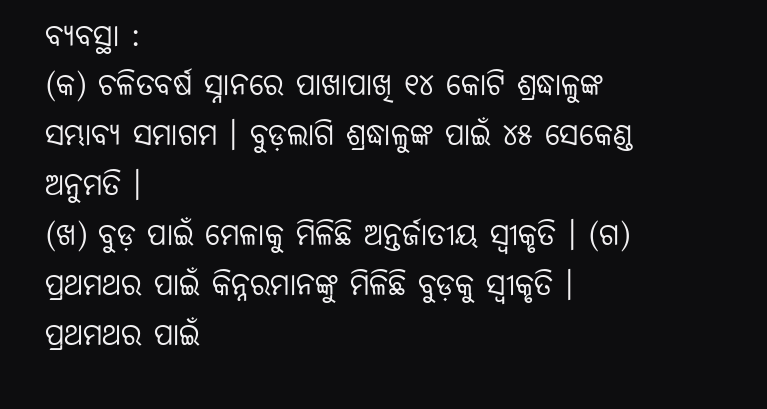ବ୍ୟବସ୍ଥା :
(କ) ଚଳିତବର୍ଷ ସ୍ନାନରେ ପାଖାପାଖି ୧୪ କୋଟି ଶ୍ରଦ୍ଧାଳୁଙ୍କ ସମ୍ଭାବ୍ୟ ସମାଗମ । ବୁଡ଼ଲାଗି ଶ୍ରଦ୍ଧାଳୁଙ୍କ ପାଇଁ ୪୫ ସେକେଣ୍ଡ ଅନୁମତି ।
(ଖ) ବୁଡ଼ ପାଇଁ ମେଳାକୁ ମିଳିଛି ଅନ୍ତର୍ଜାତୀୟ ସ୍ୱୀକୃତି । (ଗ) ପ୍ରଥମଥର ପାଇଁ କିନ୍ନରମାନଙ୍କୁ ମିଳିଛି ବୁଡ଼କୁ ସ୍ୱୀକୃତି । ପ୍ରଥମଥର ପାଇଁ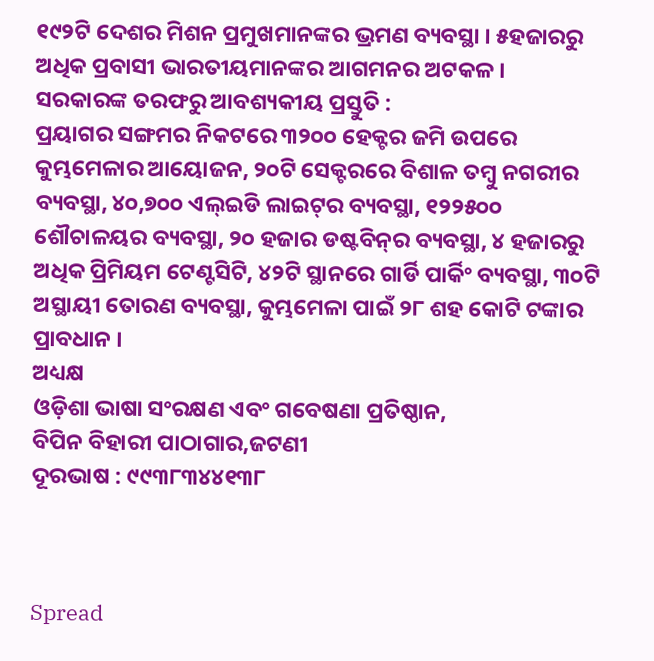୧୯୨ଟି ଦେଶର ମିଶନ ପ୍ରମୁଖମାନଙ୍କର ଭ୍ରମଣ ବ୍ୟବସ୍ଥା । ୫ହଜାରରୁ ଅଧିକ ପ୍ରବାସୀ ଭାରତୀୟମାନଙ୍କର ଆଗମନର ଅଟକଳ ।
ସରକାରଙ୍କ ତରଫରୁ ଆବଶ୍ୟକୀୟ ପ୍ରସ୍ତୁତି :
ପ୍ରୟାଗର ସଙ୍ଗମର ନିକଟରେ ୩୨୦୦ ହେକ୍ଟର ଜମି ଉପରେ କୁମ୍ଭମେଳାର ଆୟୋଜନ, ୨୦ଟି ସେକ୍ଟରରେ ବିଶାଳ ତମ୍ବୁ ନଗରୀର ବ୍ୟବସ୍ଥା, ୪୦,୭୦୦ ଏଲ୍‌ଇଡି ଲାଇଟ୍‌ର ବ୍ୟବସ୍ଥା, ୧୨୨୫୦୦ ଶୌଚାଳୟର ବ୍ୟବସ୍ଥା, ୨୦ ହଜାର ଡଷ୍ଟବିନ୍‌ର ବ୍ୟବସ୍ଥା, ୪ ହଜାରରୁ ଅଧିକ ପ୍ରିମିୟମ ଟେଣ୍ଟସିଟି, ୪୨ଟି ସ୍ଥାନରେ ଗାର୍ଡି ପାର୍କିଂ ବ୍ୟବସ୍ଥା, ୩୦ଟି ଅସ୍ଥାୟୀ ତୋରଣ ବ୍ୟବସ୍ଥା, କୁମ୍ଭମେଳା ପାଇଁ ୨୮ ଶହ କୋଟି ଟଙ୍କାର ପ୍ରାବଧାନ ।
ଅଧ୍ୟକ୍ଷ
ଓଡ଼ିଶା ଭାଷା ସଂରକ୍ଷଣ ଏବଂ ଗବେଷଣା ପ୍ରତିଷ୍ଠାନ,
ବିପିନ ବିହାରୀ ପାଠାଗାର,ଜଟଣୀ
ଦୂରଭାଷ : ୯୯୩୮୩୪୪୧୩୮



Spread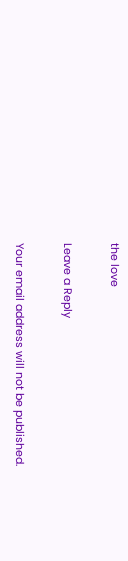the love

Leave a Reply

Your email address will not be published.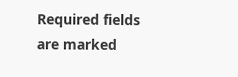Required fields are marked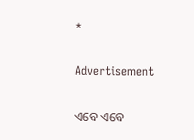*

Advertisement

ଏବେ ଏବେ